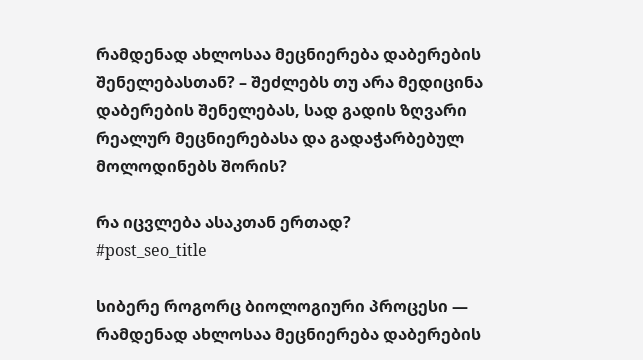რამდენად ახლოსაა მეცნიერება დაბერების შენელებასთან? – შეძლებს თუ არა მედიცინა დაბერების შენელებას, სად გადის ზღვარი რეალურ მეცნიერებასა და გადაჭარბებულ მოლოდინებს შორის?

რა იცვლება ასაკთან ერთად?
#post_seo_title

სიბერე როგორც ბიოლოგიური პროცესი — რამდენად ახლოსაა მეცნიერება დაბერების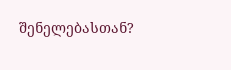შენელებასთან?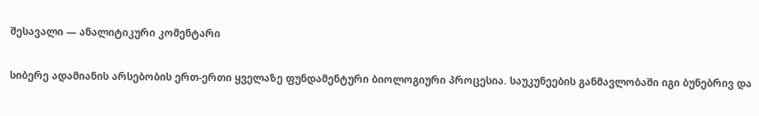შესავალი — ანალიტიკური კომენტარი

სიბერე ადამიანის არსებობის ერთ-ერთი ყველაზე ფუნდამენტური ბიოლოგიური პროცესია. საუკუნეების განმავლობაში იგი ბუნებრივ და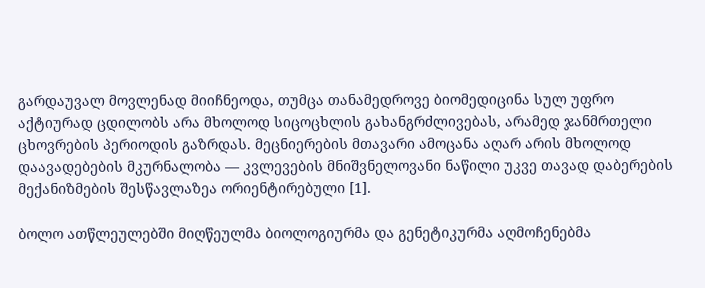გარდაუვალ მოვლენად მიიჩნეოდა, თუმცა თანამედროვე ბიომედიცინა სულ უფრო აქტიურად ცდილობს არა მხოლოდ სიცოცხლის გახანგრძლივებას, არამედ ჯანმრთელი ცხოვრების პერიოდის გაზრდას. მეცნიერების მთავარი ამოცანა აღარ არის მხოლოდ დაავადებების მკურნალობა — კვლევების მნიშვნელოვანი ნაწილი უკვე თავად დაბერების მექანიზმების შესწავლაზეა ორიენტირებული [1].

ბოლო ათწლეულებში მიღწეულმა ბიოლოგიურმა და გენეტიკურმა აღმოჩენებმა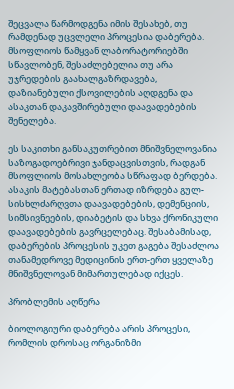შეცვალა წარმოდგენა იმის შესახებ, თუ რამდენად უცვლელი პროცესია დაბერება. მსოფლიოს წამყვან ლაბორატორიებში სწავლობენ, შესაძლებელია თუ არა უჯრედების გაახალგაზრდავება, დაზიანებული ქსოვილების აღდგენა და ასაკთან დაკავშირებული დაავადებების შენელება.

ეს საკითხი განსაკუთრებით მნიშვნელოვანია საზოგადოებრივი ჯანდაცვისთვის, რადგან მსოფლიოს მოსახლეობა სწრაფად ბერდება. ასაკის მატებასთან ერთად იზრდება გულ-სისხლძარღვთა დაავადებების, დემენციის, სიმსივნეების, დიაბეტის და სხვა ქრონიკული დაავადებების გავრცელებაც. შესაბამისად, დაბერების პროცესის უკეთ გაგება შესაძლოა თანამედროვე მედიცინის ერთ-ერთ ყველაზე მნიშვნელოვან მიმართულებად იქცეს.

პრობლემის აღწერა

ბიოლოგიური დაბერება არის პროცესი, რომლის დროსაც ორგანიზმი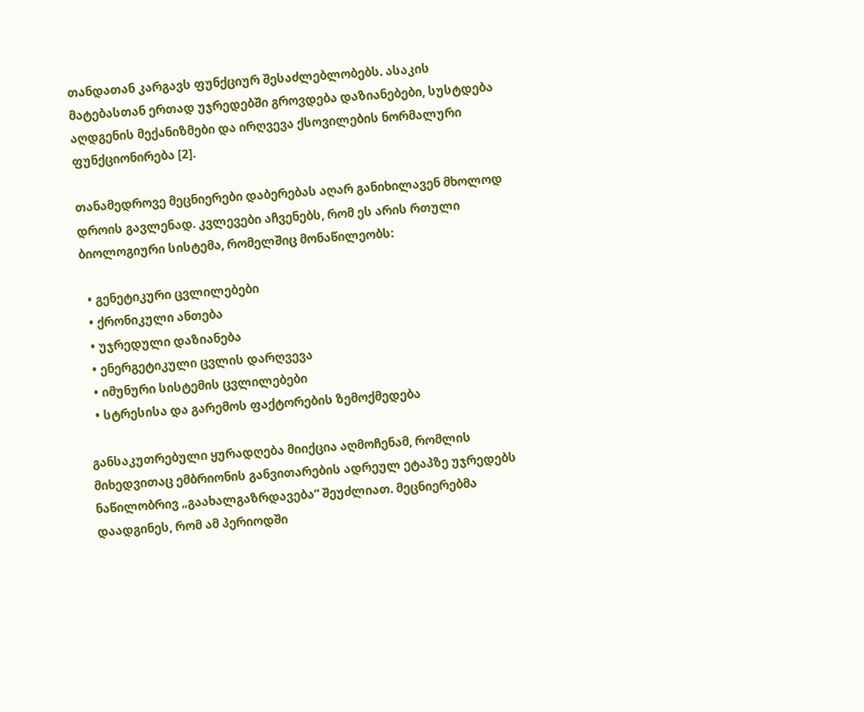თანდათან კარგავს ფუნქციურ შესაძლებლობებს. ასაკის მატებასთან ერთად უჯრედებში გროვდება დაზიანებები, სუსტდება აღდგენის მექანიზმები და ირღვევა ქსოვილების ნორმალური ფუნქციონირება [2].

თანამედროვე მეცნიერები დაბერებას აღარ განიხილავენ მხოლოდ დროის გავლენად. კვლევები აჩვენებს, რომ ეს არის რთული ბიოლოგიური სისტემა, რომელშიც მონაწილეობს:

  • გენეტიკური ცვლილებები
  • ქრონიკული ანთება
  • უჯრედული დაზიანება
  • ენერგეტიკული ცვლის დარღვევა
  • იმუნური სისტემის ცვლილებები
  • სტრესისა და გარემოს ფაქტორების ზემოქმედება

განსაკუთრებული ყურადღება მიიქცია აღმოჩენამ, რომლის მიხედვითაც ემბრიონის განვითარების ადრეულ ეტაპზე უჯრედებს ნაწილობრივ „გაახალგაზრდავება“ შეუძლიათ. მეცნიერებმა დაადგინეს, რომ ამ პერიოდში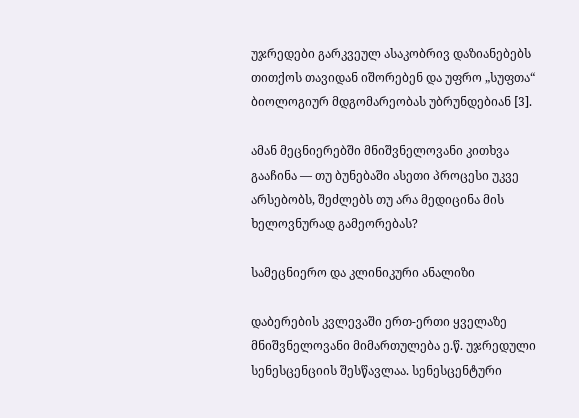უჯრედები გარკვეულ ასაკობრივ დაზიანებებს თითქოს თავიდან იშორებენ და უფრო „სუფთა“ ბიოლოგიურ მდგომარეობას უბრუნდებიან [3].

ამან მეცნიერებში მნიშვნელოვანი კითხვა გააჩინა — თუ ბუნებაში ასეთი პროცესი უკვე არსებობს, შეძლებს თუ არა მედიცინა მის ხელოვნურად გამეორებას?

სამეცნიერო და კლინიკური ანალიზი

დაბერების კვლევაში ერთ-ერთი ყველაზე მნიშვნელოვანი მიმართულება ე.წ. უჯრედული სენესცენციის შესწავლაა. სენესცენტური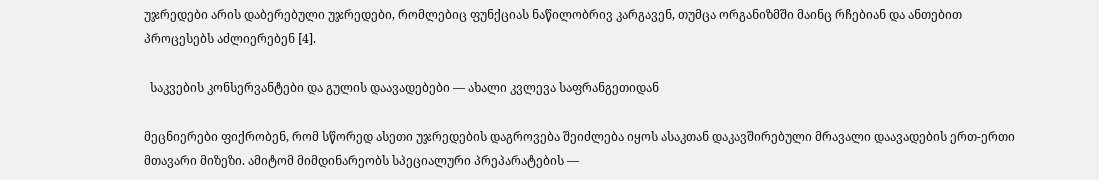უჯრედები არის დაბერებული უჯრედები, რომლებიც ფუნქციას ნაწილობრივ კარგავენ, თუმცა ორგანიზმში მაინც რჩებიან და ანთებით პროცესებს აძლიერებენ [4].

  საკვების კონსერვანტები და გულის დაავადებები — ახალი კვლევა საფრანგეთიდან

მეცნიერები ფიქრობენ, რომ სწორედ ასეთი უჯრედების დაგროვება შეიძლება იყოს ასაკთან დაკავშირებული მრავალი დაავადების ერთ-ერთი მთავარი მიზეზი. ამიტომ მიმდინარეობს სპეციალური პრეპარატების —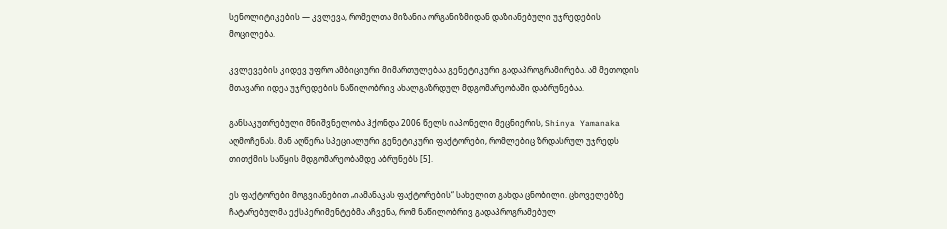სენოლიტიკების — კვლევა, რომელთა მიზანია ორგანიზმიდან დაზიანებული უჯრედების მოცილება.

კვლევების კიდევ უფრო ამბიციური მიმართულებაა გენეტიკური გადაპროგრამირება. ამ მეთოდის მთავარი იდეა უჯრედების ნაწილობრივ ახალგაზრდულ მდგომარეობაში დაბრუნებაა.

განსაკუთრებული მნიშვნელობა ჰქონდა 2006 წელს იაპონელი მეცნიერის, Shinya Yamanaka აღმოჩენას. მან აღწერა სპეციალური გენეტიკური ფაქტორები, რომლებიც ზრდასრულ უჯრედს თითქმის საწყის მდგომარეობამდე აბრუნებს [5].

ეს ფაქტორები მოგვიანებით „იამანაკას ფაქტორების“ სახელით გახდა ცნობილი. ცხოველებზე ჩატარებულმა ექსპერიმენტებმა აჩვენა, რომ ნაწილობრივ გადაპროგრამებულ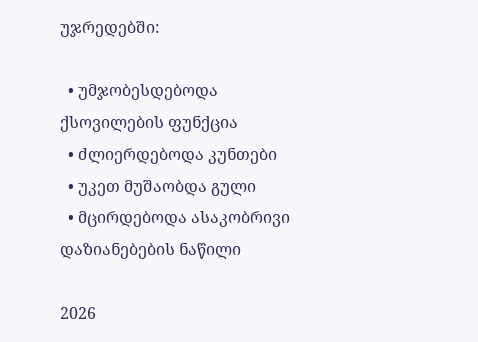უჯრედებში:

  • უმჯობესდებოდა ქსოვილების ფუნქცია
  • ძლიერდებოდა კუნთები
  • უკეთ მუშაობდა გული
  • მცირდებოდა ასაკობრივი დაზიანებების ნაწილი

2026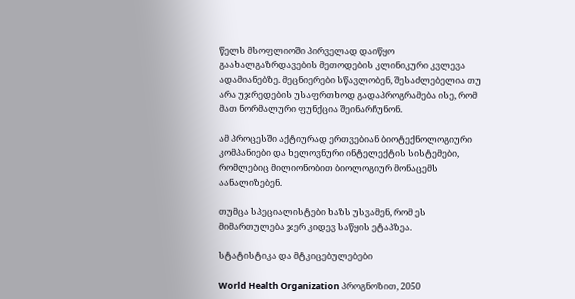წელს მსოფლიოში პირველად დაიწყო გაახალგაზრდავების მეთოდების კლინიკური კვლევა ადამიანებზე. მეცნიერები სწავლობენ, შესაძლებელია თუ არა უჯრედების უსაფრთხოდ გადაპროგრამება ისე, რომ მათ ნორმალური ფუნქცია შეინარჩუნონ.

ამ პროცესში აქტიურად ერთვებიან ბიოტექნოლოგიური კომპანიები და ხელოვნური ინტელექტის სისტემები, რომლებიც მილიონობით ბიოლოგიურ მონაცემს აანალიზებენ.

თუმცა სპეციალისტები ხაზს უსვამენ, რომ ეს მიმართულება ჯერ კიდევ საწყის ეტაპზეა.

სტატისტიკა და მტკიცებულებები

World Health Organization პროგნოზით, 2050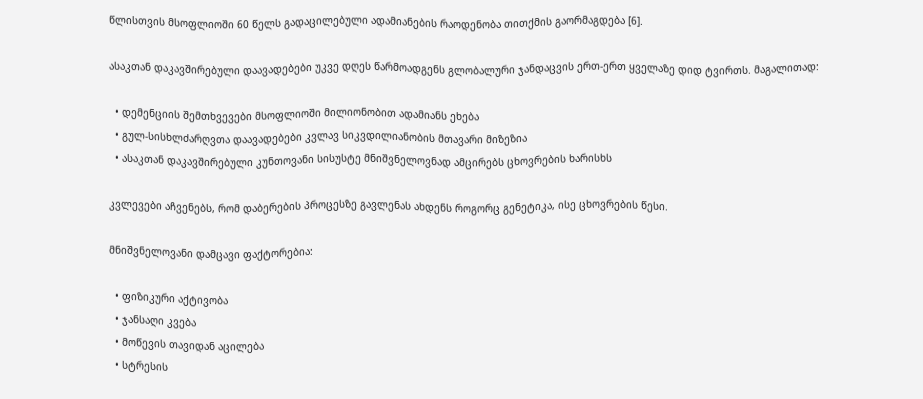წლისთვის მსოფლიოში 60 წელს გადაცილებული ადამიანების რაოდენობა თითქმის გაორმაგდება [6].

ასაკთან დაკავშირებული დაავადებები უკვე დღეს წარმოადგენს გლობალური ჯანდაცვის ერთ-ერთ ყველაზე დიდ ტვირთს. მაგალითად:

  • დემენციის შემთხვევები მსოფლიოში მილიონობით ადამიანს ეხება
  • გულ-სისხლძარღვთა დაავადებები კვლავ სიკვდილიანობის მთავარი მიზეზია
  • ასაკთან დაკავშირებული კუნთოვანი სისუსტე მნიშვნელოვნად ამცირებს ცხოვრების ხარისხს

კვლევები აჩვენებს, რომ დაბერების პროცესზე გავლენას ახდენს როგორც გენეტიკა, ისე ცხოვრების წესი.

მნიშვნელოვანი დამცავი ფაქტორებია:

  • ფიზიკური აქტივობა
  • ჯანსაღი კვება
  • მოწევის თავიდან აცილება
  • სტრესის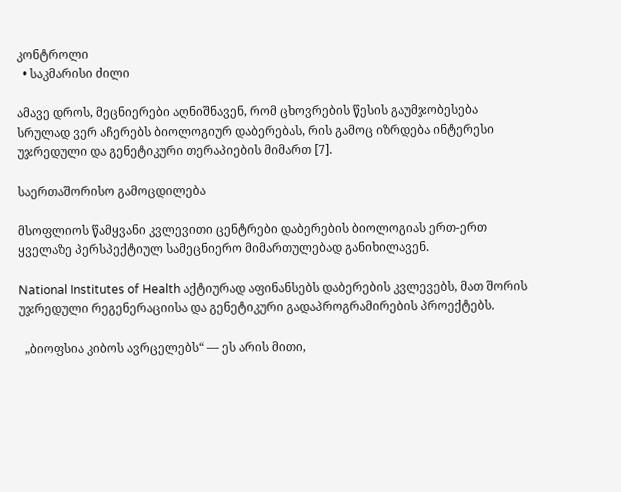კონტროლი
  • საკმარისი ძილი

ამავე დროს, მეცნიერები აღნიშნავენ, რომ ცხოვრების წესის გაუმჯობესება სრულად ვერ აჩერებს ბიოლოგიურ დაბერებას, რის გამოც იზრდება ინტერესი უჯრედული და გენეტიკური თერაპიების მიმართ [7].

საერთაშორისო გამოცდილება

მსოფლიოს წამყვანი კვლევითი ცენტრები დაბერების ბიოლოგიას ერთ-ერთ ყველაზე პერსპექტიულ სამეცნიერო მიმართულებად განიხილავენ.

National Institutes of Health აქტიურად აფინანსებს დაბერების კვლევებს, მათ შორის უჯრედული რეგენერაციისა და გენეტიკური გადაპროგრამირების პროექტებს.

  „ბიოფსია კიბოს ავრცელებს“ — ეს არის მითი,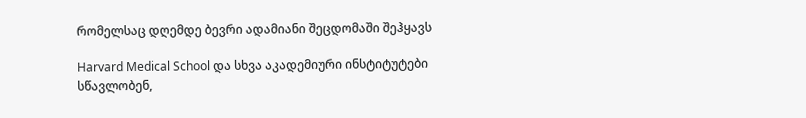რომელსაც დღემდე ბევრი ადამიანი შეცდომაში შეჰყავს

Harvard Medical School და სხვა აკადემიური ინსტიტუტები სწავლობენ,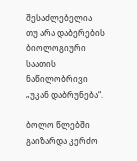შესაძლებელია თუ არა დაბერების ბიოლოგიური საათის ნაწილობრივი „უკან დაბრუნება“.

ბოლო წლებში გაიზარდა კერძო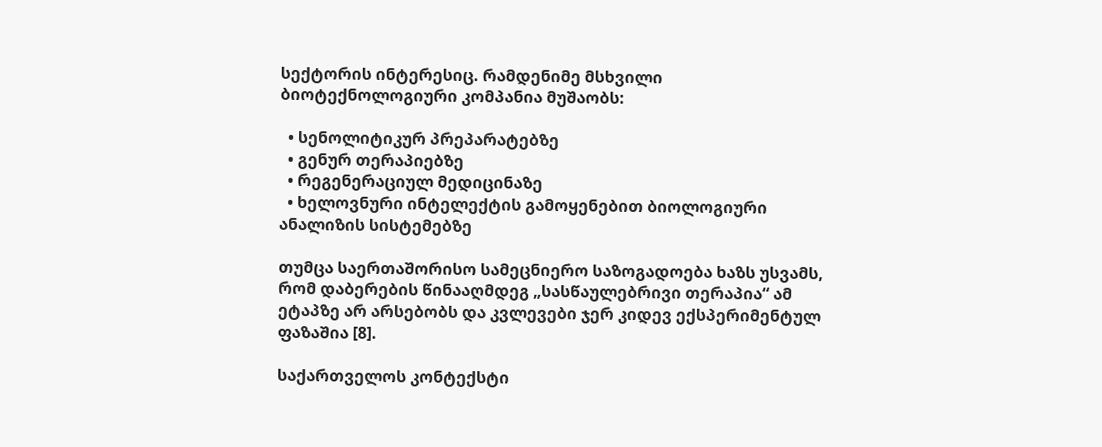სექტორის ინტერესიც. რამდენიმე მსხვილი ბიოტექნოლოგიური კომპანია მუშაობს:

  • სენოლიტიკურ პრეპარატებზე
  • გენურ თერაპიებზე
  • რეგენერაციულ მედიცინაზე
  • ხელოვნური ინტელექტის გამოყენებით ბიოლოგიური ანალიზის სისტემებზე

თუმცა საერთაშორისო სამეცნიერო საზოგადოება ხაზს უსვამს, რომ დაბერების წინააღმდეგ „სასწაულებრივი თერაპია“ ამ ეტაპზე არ არსებობს და კვლევები ჯერ კიდევ ექსპერიმენტულ ფაზაშია [8].

საქართველოს კონტექსტი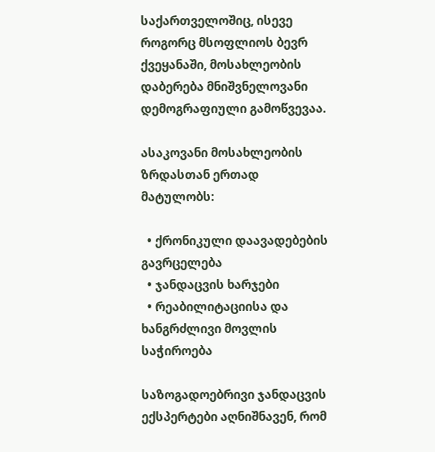საქართველოშიც, ისევე როგორც მსოფლიოს ბევრ ქვეყანაში, მოსახლეობის დაბერება მნიშვნელოვანი დემოგრაფიული გამოწვევაა.

ასაკოვანი მოსახლეობის ზრდასთან ერთად მატულობს:

  • ქრონიკული დაავადებების გავრცელება
  • ჯანდაცვის ხარჯები
  • რეაბილიტაციისა და ხანგრძლივი მოვლის საჭიროება

საზოგადოებრივი ჯანდაცვის ექსპერტები აღნიშნავენ, რომ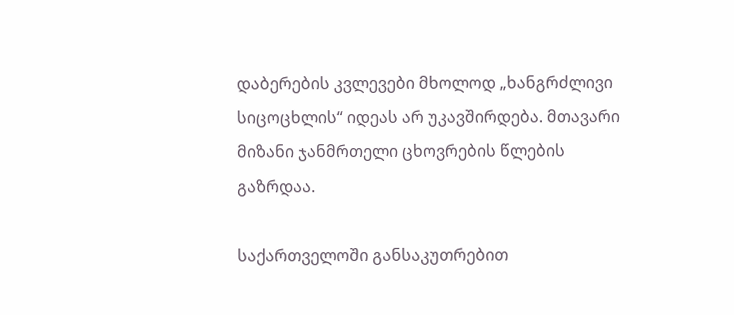დაბერების კვლევები მხოლოდ „ხანგრძლივი სიცოცხლის“ იდეას არ უკავშირდება. მთავარი მიზანი ჯანმრთელი ცხოვრების წლების გაზრდაა.

საქართველოში განსაკუთრებით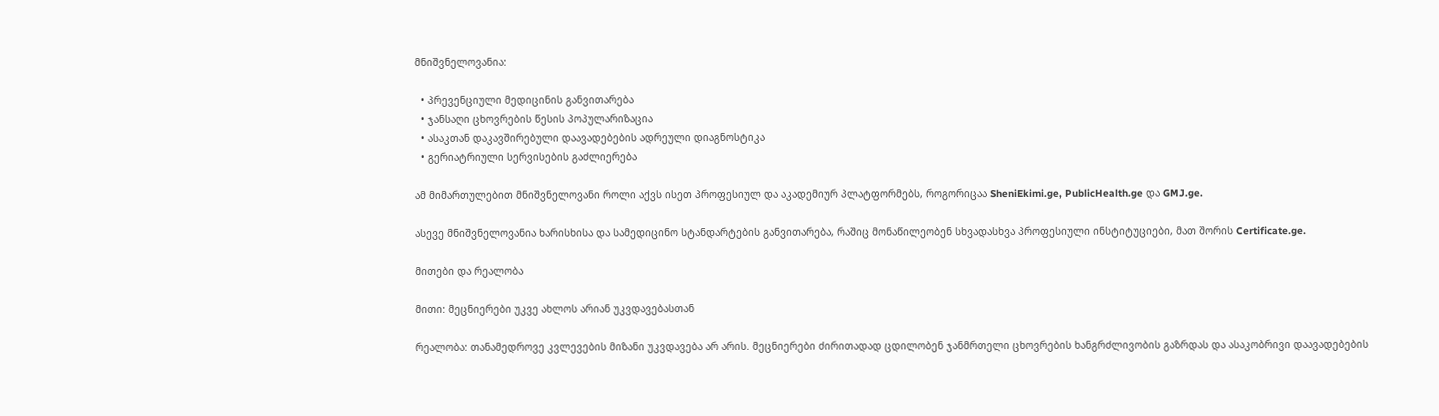მნიშვნელოვანია:

  • პრევენციული მედიცინის განვითარება
  • ჯანსაღი ცხოვრების წესის პოპულარიზაცია
  • ასაკთან დაკავშირებული დაავადებების ადრეული დიაგნოსტიკა
  • გერიატრიული სერვისების გაძლიერება

ამ მიმართულებით მნიშვნელოვანი როლი აქვს ისეთ პროფესიულ და აკადემიურ პლატფორმებს, როგორიცაა SheniEkimi.ge, PublicHealth.ge და GMJ.ge.

ასევე მნიშვნელოვანია ხარისხისა და სამედიცინო სტანდარტების განვითარება, რაშიც მონაწილეობენ სხვადასხვა პროფესიული ინსტიტუციები, მათ შორის Certificate.ge.

მითები და რეალობა

მითი: მეცნიერები უკვე ახლოს არიან უკვდავებასთან

რეალობა: თანამედროვე კვლევების მიზანი უკვდავება არ არის. მეცნიერები ძირითადად ცდილობენ ჯანმრთელი ცხოვრების ხანგრძლივობის გაზრდას და ასაკობრივი დაავადებების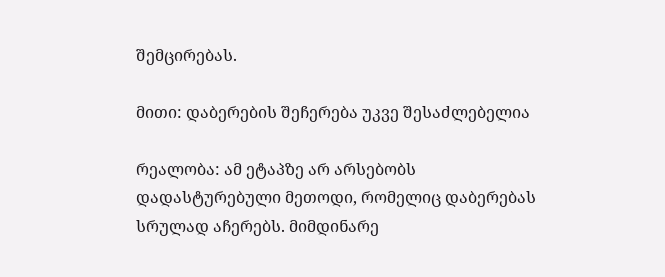შემცირებას.

მითი: დაბერების შეჩერება უკვე შესაძლებელია

რეალობა: ამ ეტაპზე არ არსებობს დადასტურებული მეთოდი, რომელიც დაბერებას სრულად აჩერებს. მიმდინარე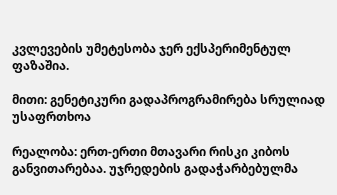კვლევების უმეტესობა ჯერ ექსპერიმენტულ ფაზაშია.

მითი: გენეტიკური გადაპროგრამირება სრულიად უსაფრთხოა

რეალობა: ერთ-ერთი მთავარი რისკი კიბოს განვითარებაა. უჯრედების გადაჭარბებულმა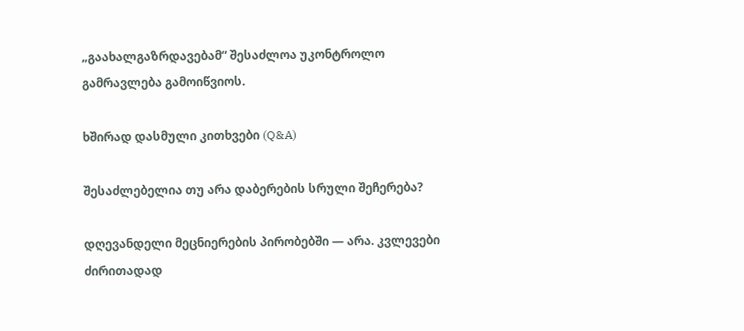„გაახალგაზრდავებამ“ შესაძლოა უკონტროლო გამრავლება გამოიწვიოს.

ხშირად დასმული კითხვები (Q&A)

შესაძლებელია თუ არა დაბერების სრული შეჩერება?

დღევანდელი მეცნიერების პირობებში — არა. კვლევები ძირითადად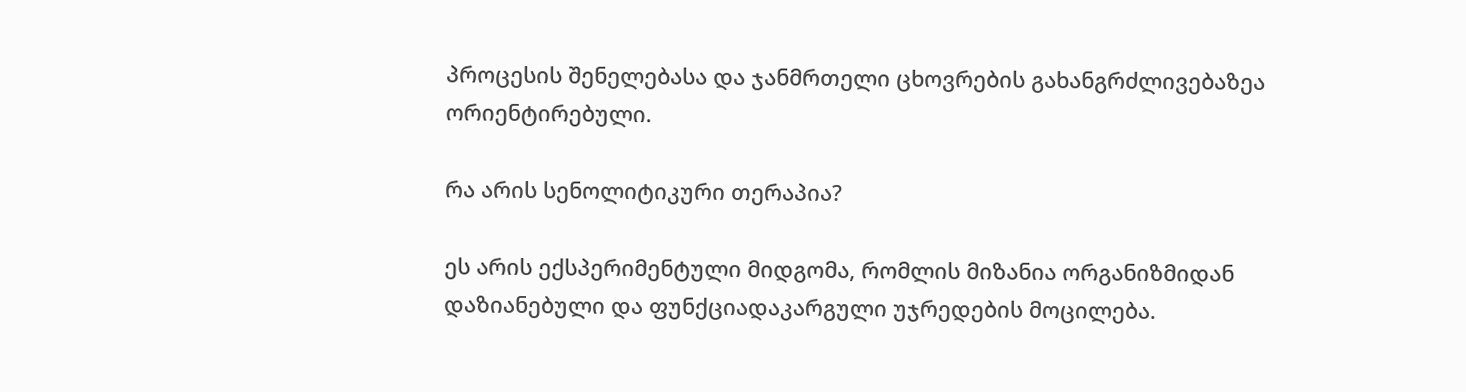პროცესის შენელებასა და ჯანმრთელი ცხოვრების გახანგრძლივებაზეა ორიენტირებული.

რა არის სენოლიტიკური თერაპია?

ეს არის ექსპერიმენტული მიდგომა, რომლის მიზანია ორგანიზმიდან დაზიანებული და ფუნქციადაკარგული უჯრედების მოცილება.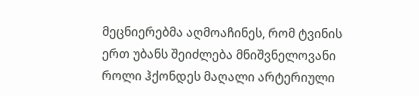მეცნიერებმა აღმოაჩინეს, რომ ტვინის ერთ უბანს შეიძლება მნიშვნელოვანი როლი ჰქონდეს მაღალი არტერიული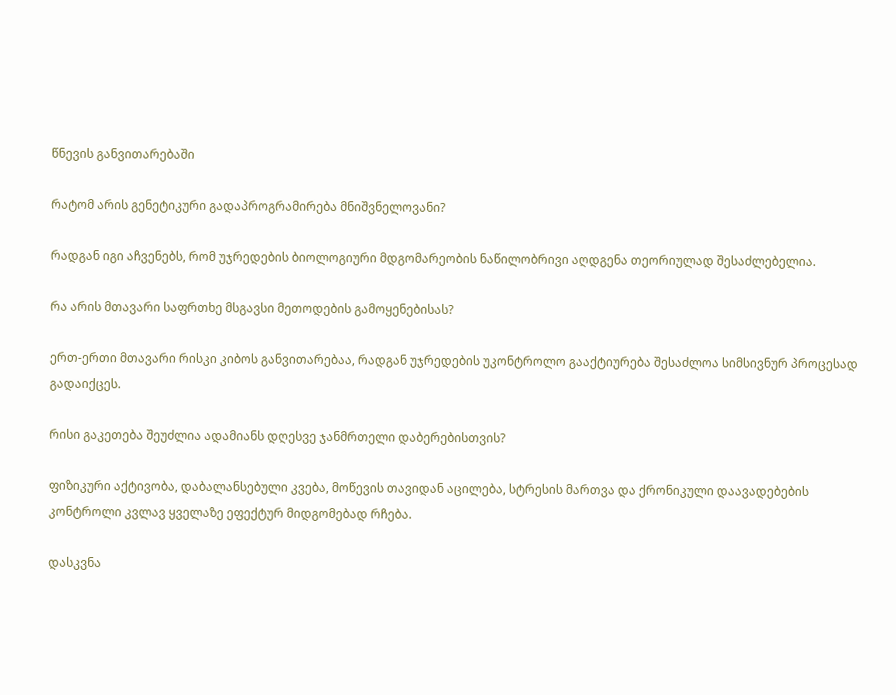წნევის განვითარებაში

რატომ არის გენეტიკური გადაპროგრამირება მნიშვნელოვანი?

რადგან იგი აჩვენებს, რომ უჯრედების ბიოლოგიური მდგომარეობის ნაწილობრივი აღდგენა თეორიულად შესაძლებელია.

რა არის მთავარი საფრთხე მსგავსი მეთოდების გამოყენებისას?

ერთ-ერთი მთავარი რისკი კიბოს განვითარებაა, რადგან უჯრედების უკონტროლო გააქტიურება შესაძლოა სიმსივნურ პროცესად გადაიქცეს.

რისი გაკეთება შეუძლია ადამიანს დღესვე ჯანმრთელი დაბერებისთვის?

ფიზიკური აქტივობა, დაბალანსებული კვება, მოწევის თავიდან აცილება, სტრესის მართვა და ქრონიკული დაავადებების კონტროლი კვლავ ყველაზე ეფექტურ მიდგომებად რჩება.

დასკვნა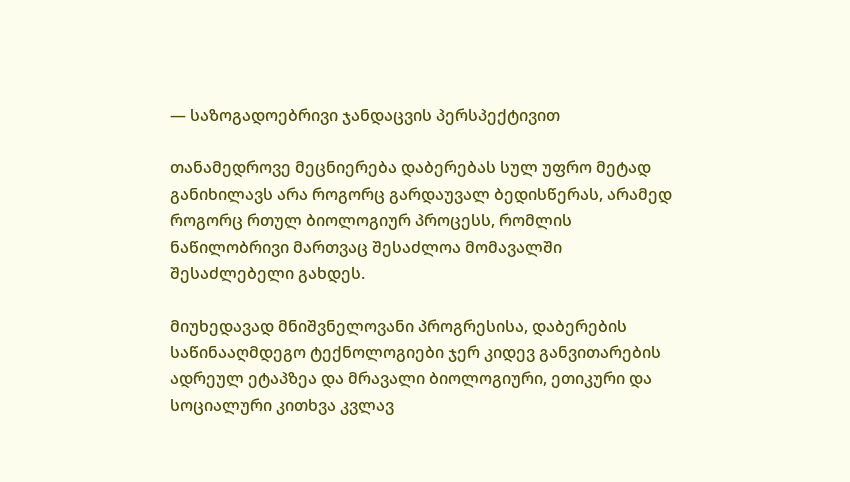— საზოგადოებრივი ჯანდაცვის პერსპექტივით

თანამედროვე მეცნიერება დაბერებას სულ უფრო მეტად განიხილავს არა როგორც გარდაუვალ ბედისწერას, არამედ როგორც რთულ ბიოლოგიურ პროცესს, რომლის ნაწილობრივი მართვაც შესაძლოა მომავალში შესაძლებელი გახდეს.

მიუხედავად მნიშვნელოვანი პროგრესისა, დაბერების საწინააღმდეგო ტექნოლოგიები ჯერ კიდევ განვითარების ადრეულ ეტაპზეა და მრავალი ბიოლოგიური, ეთიკური და სოციალური კითხვა კვლავ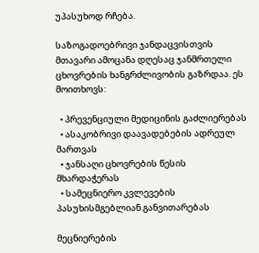უპასუხოდ რჩება.

საზოგადოებრივი ჯანდაცვისთვის მთავარი ამოცანა დღესაც ჯანმრთელი ცხოვრების ხანგრძლივობის გაზრდაა. ეს მოითხოვს:

  • პრევენციული მედიცინის გაძლიერებას
  • ასაკობრივი დაავადებების ადრეულ მართვას
  • ჯანსაღი ცხოვრების წესის მხარდაჭერას
  • სამეცნიერო კვლევების პასუხისმგებლიან განვითარებას

მეცნიერების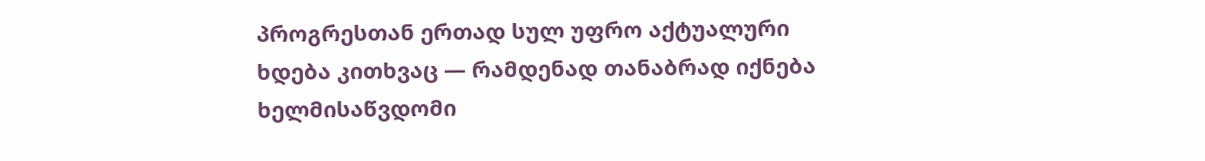პროგრესთან ერთად სულ უფრო აქტუალური ხდება კითხვაც — რამდენად თანაბრად იქნება ხელმისაწვდომი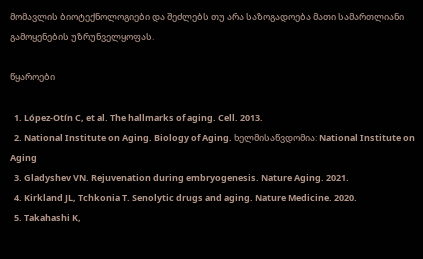მომავლის ბიოტექნოლოგიები და შეძლებს თუ არა საზოგადოება მათი სამართლიანი გამოყენების უზრუნველყოფას.

წყაროები

  1. López-Otín C, et al. The hallmarks of aging. Cell. 2013.
  2. National Institute on Aging. Biology of Aging. ხელმისაწვდომია: National Institute on Aging
  3. Gladyshev VN. Rejuvenation during embryogenesis. Nature Aging. 2021.
  4. Kirkland JL, Tchkonia T. Senolytic drugs and aging. Nature Medicine. 2020.
  5. Takahashi K,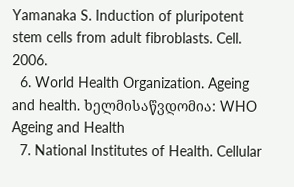Yamanaka S. Induction of pluripotent stem cells from adult fibroblasts. Cell. 2006.
  6. World Health Organization. Ageing and health. ხელმისაწვდომია: WHO Ageing and Health
  7. National Institutes of Health. Cellular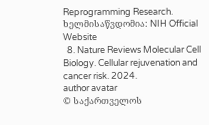Reprogramming Research. ხელმისაწვდომია: NIH Official Website
  8. Nature Reviews Molecular Cell Biology. Cellular rejuvenation and cancer risk. 2024.
author avatar
© საქართველოს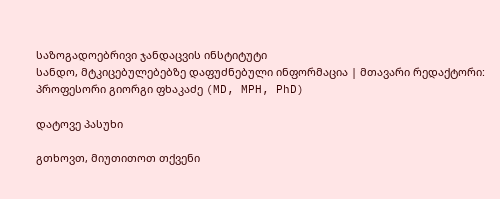საზოგადოებრივი ჯანდაცვის ინსტიტუტი
სანდო, მტკიცებულებებზე დაფუძნებული ინფორმაცია | მთავარი რედაქტორი: პროფესორი გიორგი ფხაკაძე (MD, MPH, PhD)

დატოვე პასუხი

გთხოვთ, მიუთითოთ თქვენი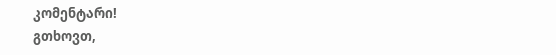კომენტარი!
გთხოვთ,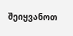შეიყვანოთ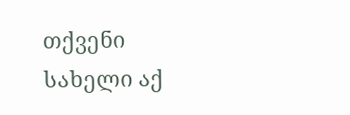თქვენი სახელი აქ